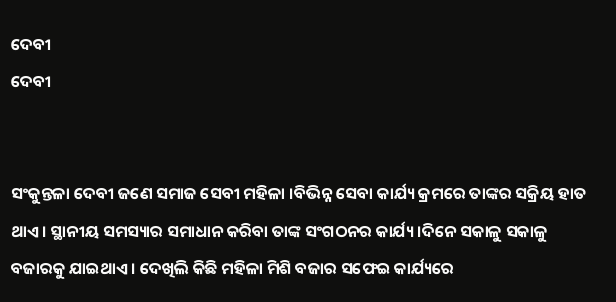ଦେବୀ
ଦେବୀ


ସଂକୁନ୍ତଳା ଦେବୀ ଜଣେ ସମାଜ ସେବୀ ମହିଳା ।ବିଭିନ୍ନ ସେବା କାର୍ଯ୍ୟ କ୍ରମରେ ତାଙ୍କର ସକ୍ରିୟ ହାତ ଥାଏ । ସ୍ଥାନୀୟ ସମସ୍ୟାର ସମାଧାନ କରିବା ତାଙ୍କ ସଂଗଠନର କାର୍ଯ୍ୟ ।ଦିନେ ସକାଳୁ ସକାଳୁ ବଜାରକୁ ଯାଇଥାଏ । ଦେଖିଲି କିଛି ମହିଳା ମିଶି ବଜାର ସଫେଇ କାର୍ଯ୍ୟରେ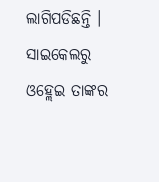ଲାଗିପଡିଛନ୍ତି । ସାଇକେଲରୁ ଓହ୍ଲେଇ ତାଙ୍କର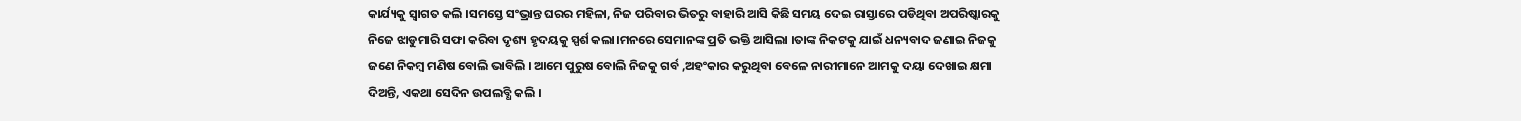କାର୍ଯ୍ୟକୁ ସ୍ୱାଗତ କଲି ।ସମସ୍ତେ ସଂଭ୍ରାନ୍ତ ଘରର ମହିଳା, ନିଜ ପରିବାର ଭିତରୁ ବାହାରି ଆସି କିଛି ସମୟ ଦେଇ ରାସ୍ତାରେ ପଡିଥିବା ଅପରିଷ୍କାରକୁ ନିଜେ ଝାଡୁମାରି ସଫା କରିବା ଦୃଶ୍ୟ ହୃଦୟକୁ ସ୍ପର୍ଶ କଲା।ମନରେ ସେମାନଙ୍କ ପ୍ରତି ଭକ୍ତି ଆସିଲା ।ତାଙ୍କ ନିକଟକୁ ଯାଇଁ ଧନ୍ୟବାଦ ଜଣାଇ ନିଜକୁ ଜଣେ ନିକମ୍ବ ମଣିଷ ବୋଲି ଭାବିଲି । ଆମେ ପୁରୁଷ ବୋଲି ନିଜକୁ ଗର୍ବ ,ଅହଂକାର କରୁଥିବା ବେଳେ ନାରୀମାନେ ଆମକୁ ଦୟା ଦେଖାଇ କ୍ଷମା ଦିଅନ୍ତି, ଏକଥା ସେଦିନ ଉପଲବ୍ଧି କଲି ।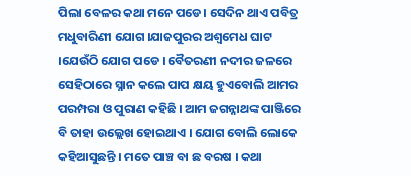ପିଲା ବେଳର କଥା ମନେ ପଡେ। ସେଦିନ ଥାଏ ପବିତ୍ର ମଧୁବାରିଣୀ ଯୋଗ ।ଯାଜପୁରର ଅଶ୍ୱମେଧ ଘାଟ ।ଯେଉଁଠି ଯୋଗ ପଡେ । ବୈତରଣୀ ନଦୀର ଜଳରେ ସେହିଠାରେ ସ୍ନାନ କଲେ ପାପ କ୍ଷୟ ହୁଏବୋଲି ଆମର ପରମ୍ପରା ଓ ପୁରାଣ କହିଛି । ଆମ ଜଗନ୍ନାଥଙ୍କ ପାଞ୍ଜିରେ ବି ତାହା ଉଲ୍ଲେଖ ହୋଇଥାଏ । ଯୋଗ ବୋଲି ଲୋକେ କହିଆସୁଛନ୍ତି । ମତେ ପାଞ୍ଚ ବା ଛ ବରଷ । କଥା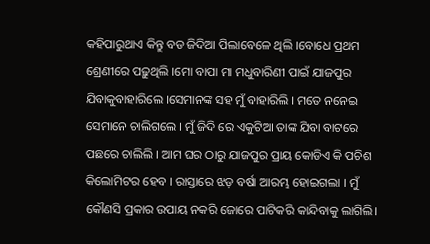କହିପାରୁଥାଏ କିନ୍ତୁ ବଡ ଜିଦିଆ ପିଲାବେଳେ ଥିଲି ।ବୋଧେ ପ୍ରଥମ ଶ୍ରେଣୀରେ ପଢ଼ୁଥିଲି ।ମୋ ବାପା ମା ମଧୁବାରିଣୀ ପାଇଁ ଯାଜପୁର ଯିବାକୁବାହାରିଲେ ।ସେମାନଙ୍କ ସହ ମୁଁ ବାହାରିଲି । ମତେ ନନେଇ ସେମାନେ ଚାଲିଗଲେ । ମୁଁ ଜିଦି ରେ ଏକୁଟିଆ ତାଙ୍କ ଯିବା ବାଟରେ ପଛରେ ଚାଲିଲି । ଆମ ଘର ଠାରୁ ଯାଜପୁର ପ୍ରାୟ କୋଡିଏ କି ପଚିଶ କିଲୋମିଟର ହେବ । ରାସ୍ତାରେ ଝଡ଼ ବର୍ଷା ଆରମ୍ଭ ହୋଇଗଲା । ମୁଁ କୌଣସି ପ୍ରକାର ଉପାୟ ନକରି ଜୋରେ ପାଟିକରି କାନ୍ଦିବାକୁ ଲାଗିଲି।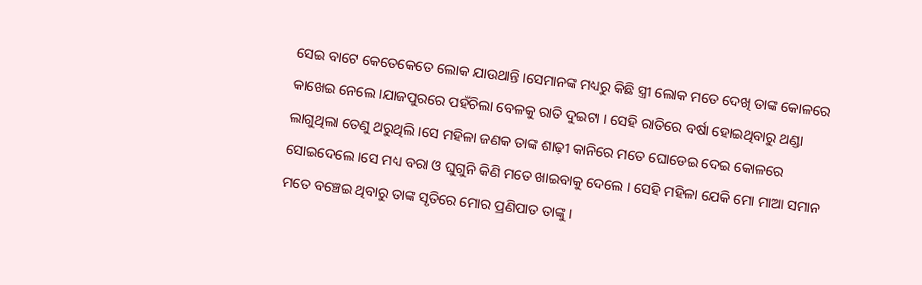ସେଇ ବାଟେ କେତେକେତେ ଲୋକ ଯାଉଥାନ୍ତି ।ସେମାନଙ୍କ ମଧ୍ୟରୁ କିଛି ସ୍ତ୍ରୀ ଲୋକ ମତେ ଦେଖି ତାଙ୍କ କୋଳରେ କାଖେଇ ନେଲେ ।ଯାଜପୁରରେ ପହଁଚିଲା ବେଳକୁ ରାତି ଦୁଇଟା । ସେହି ରାତିରେ ବର୍ଷା ହୋଇଥିବାରୁ ଥଣ୍ଡା ଲାଗୁଥିଲା ତେଣୁ ଥରୁଥିଲି ।ସେ ମହିଳା ଜଣକ ତାଙ୍କ ଶାଢ଼ୀ କାନିରେ ମତେ ଘୋଡେଇ ଦେଇ କୋଳରେ ସୋଇଦେଲେ ।ସେ ମଧ୍ୟ ବରା ଓ ଘୁଗୁନି କିଣି ମତେ ଖାଇବାକୁ ଦେଲେ । ସେହି ମହିଳା ଯେକି ମୋ ମାଆ ସମାନ ମତେ ବଞ୍ଚେଇ ଥିବାରୁ ତାଙ୍କ ସୃତିରେ ମୋର ପ୍ରଣିପାତ ତାଙ୍କୁ ।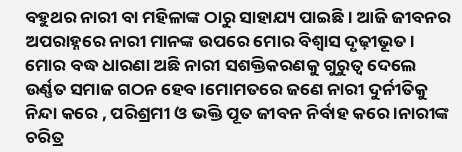ବହୁଥର ନାରୀ ବା ମହିଳାଙ୍କ ଠାରୁ ସାହାଯ୍ୟ ପାଇଛି । ଆଜି ଜୀବନର ଅପରାହ୍ନରେ ନାରୀ ମାନଙ୍କ ଉପରେ ମୋର ବିଶ୍ୱାସ ଦୃଢ଼ୀଭୂତ। ମୋର ବଦ୍ଧ ଧାରଣା ଅଛି ନାରୀ ସଶକ୍ତିକରଣକୁ ଗୁରୁତ୍ୱ ଦେଲେ ଉର୍ଣ୍ଣତ ସମାଜ ଗଠନ ହେବ ।ମୋମତରେ ଜଣେ ନାରୀ ଦୁର୍ନୀତିକୁ ନିନ୍ଦା କରେ , ପରିଶ୍ରମୀ ଓ ଭକ୍ତି ପୂତ ଜୀବନ ନିର୍ବାହ କରେ ।ନାରୀଙ୍କ ଚରିତ୍ର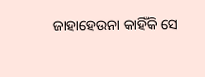ଜାହାହେଉନା କାହିଁକି ସେ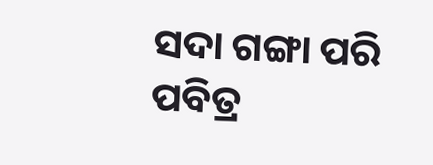ସଦା ଗଙ୍ଗା ପରି ପବିତ୍ର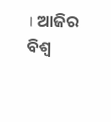। ଆଜିର ବିଶ୍ୱ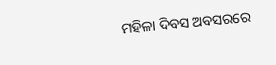ମହିଳା ଦିବସ ଅବସରରେ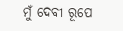ମୁଁ ଦେବୀ ରୂପେ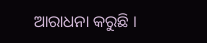ଆରାଧନା କରୁଛି ।